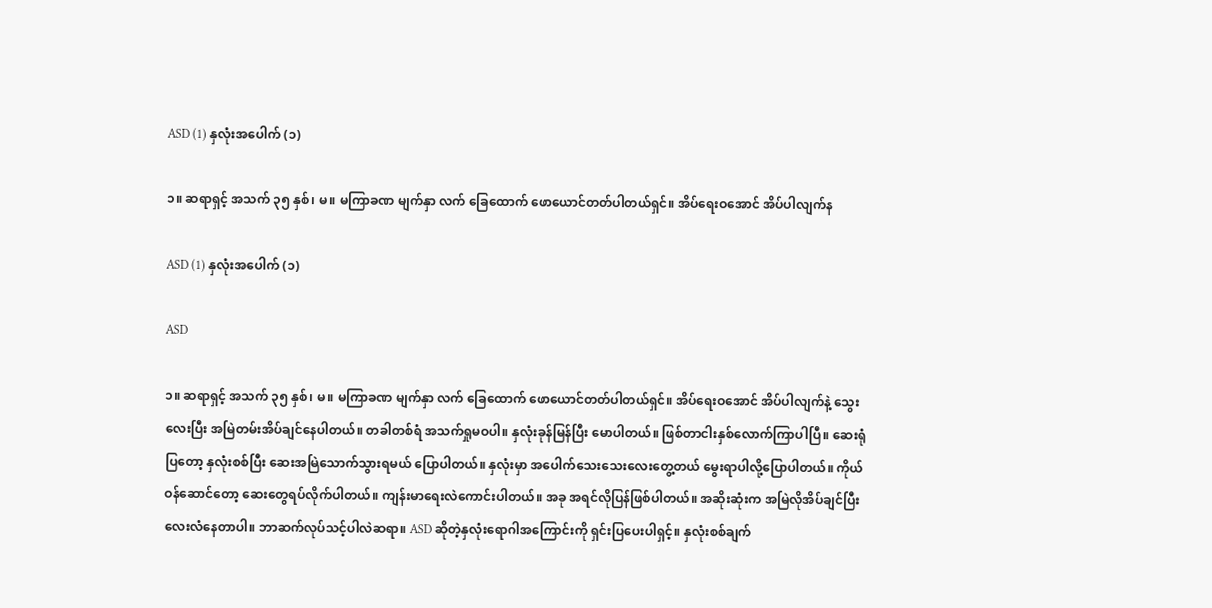ASD (1) နှလုံးအပေါက် (၁)

၁။ ဆရာရှင့် အသက် ၃၅ နှစ်၊ မ။ မကြာခဏ မျက်နှာ လက် ခြေထောက် ဖောယောင်တတ်ပါတယ်ရှင်။ အိပ်ရေးဝအောင် အိပ်ပါလျက်န

ASD (1) နှလုံးအပေါက် (၁)

ASD

၁။ ဆရာရှင့် အသက် ၃၅ နှစ်၊ မ။ မကြာခဏ မျက်နှာ လက် ခြေထောက် ဖောယောင်တတ်ပါတယ်ရှင်။ အိပ်ရေးဝအောင် အိပ်ပါလျက်နဲ့ သွေးလေးပြီး အမြဲတမ်းအိပ်ချင်နေပါတယ်။ တခါတစ်ရံ အသက်ရှုမဝပါ။ နှလုံးခုန်မြန်ပြီး မောပါတယ်။ ဖြစ်တာငါးနှစ်လောက်ကြာပါပြီ။ ဆေးရုံပြတော့ နှလုံးစစ်ပြီး ဆေးအမြဲသောက်သွားရမယ် ပြောပါတယ်။ နှလုံးမှာ အပေါက်သေးသေးလေးတွေ့တယ် မွေးရာပါလို့ပြောပါတယ်။ ကိုယ်ဝန်ဆောင်တော့ ဆေးတွေရပ်လိုက်ပါတယ်။ ကျန်းမာရေးလဲကောင်းပါတယ်။ အခု အရင်လိုပြန်ဖြစ်ပါတယ်။ အဆိုးဆုံးက အမြဲလိုအိပ်ချင်ပြီး လေးလံနေတာပါ။ ဘာဆက်လုပ်သင့်ပါလဲဆရာ။ ASD ဆိုတဲ့နှလုံးရောဂါအကြောင်းကို ရှင်းပြပေးပါရှင့်။ နှလုံးစစ်ချက်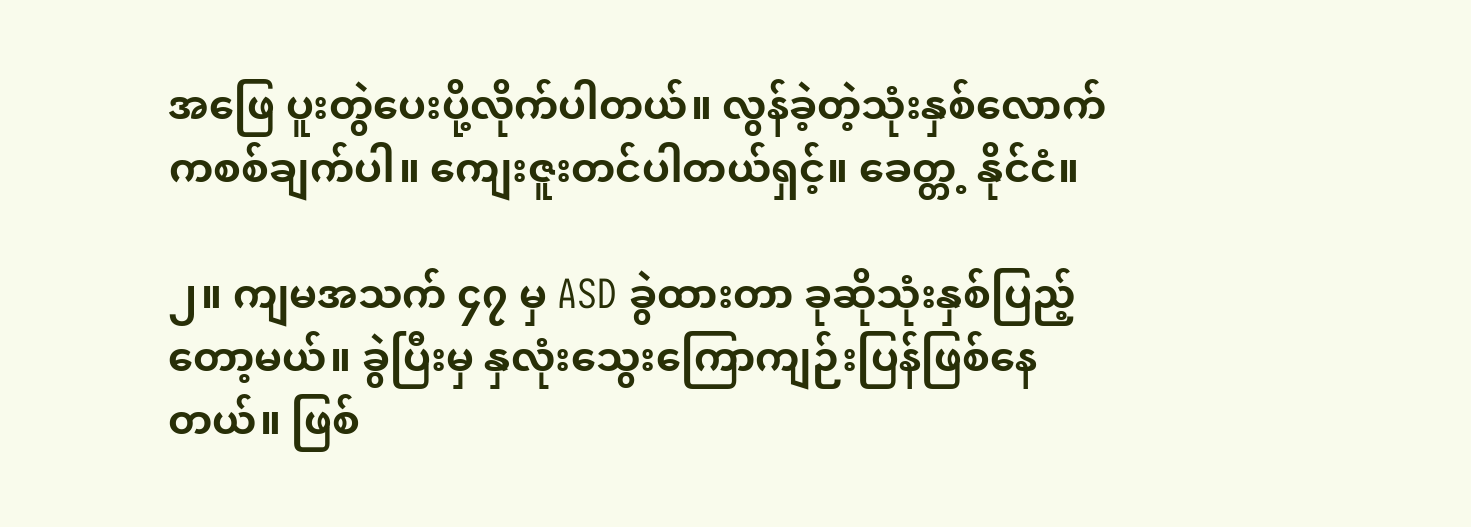အဖြေ ပူးတွဲပေးပို့လိုက်ပါတယ်။ လွန်ခဲ့တဲ့သုံးနှစ်လောက်ကစစ်ချက်ပါ။ ကျေးဇူးတင်ပါတယ်ရှင့်။ ခေတ္တ့ နိုင်ငံ။

၂။ ကျမအသက် ၄၇ မှ ASD ခွဲထားတာ ခုဆိုသုံးနှစ်ပြည့်တော့မယ်။ ခွဲပြီးမှ နှလုံးသွေးကြောကျဉ်းပြန်ဖြစ်နေတယ်။ ဖြစ်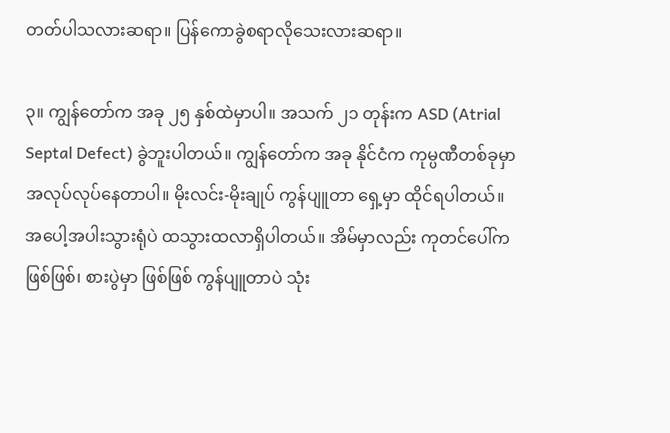တတ်ပါသလားဆရာ။ ပြန်ကောခွဲစရာလိုသေးလားဆရာ။

၃။ ကျွန်တော်က အခု ၂၅ နှစ်ထဲမှာပါ။ အသက် ၂၁ တုန်းက ASD (Atrial Septal Defect) ခွဲဘူးပါတယ်။ ကျွန်တော်က အခု နိုင်ငံက ကုမ္ပဏီတစ်ခုမှာ အလုပ်လုပ်နေတာပါ။ မိုးလင်း-မိုးချုပ် ကွန်ပျူတာ ရှေ့မှာ ထိုင်ရပါတယ်။ အပေါ့အပါးသွားရုံပဲ ထသွားထလာရှိပါတယ်။ အိမ်မှာလည်း ကုတင်ပေါ်ကဖြစ်ဖြစ်၊ စားပွဲမှာ ဖြစ်ဖြစ် ကွန်ပျူတာပဲ သုံး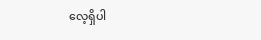လေ့ရှိပါ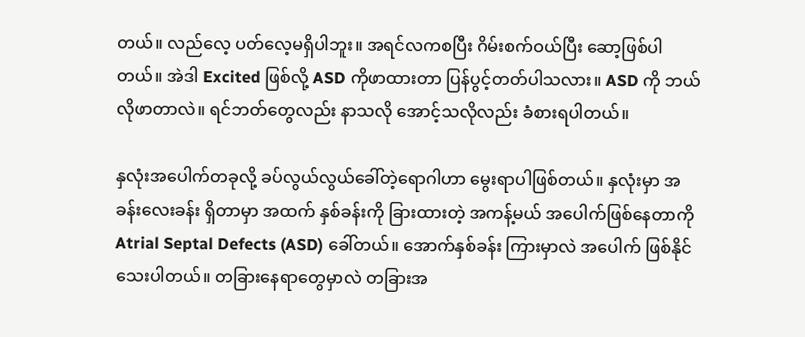တယ်။ လည်လေ့ ပတ်လေ့မရှိပါဘူး။ အရင်လကစပြီး ဂိမ်းစက်ဝယ်ပြီး ဆော့ဖြစ်ပါတယ်။ အဲဒါ Excited ဖြစ်လို့ ASD ကိုဖာထားတာ ပြန်ပွင့်တတ်ပါသလား။ ASD ကို ဘယ်လိုဖာတာလဲ။ ရင်ဘတ်တွေလည်း နာသလို အောင့်သလိုလည်း ခံစားရပါတယ်။

နှလုံးအပေါက်တခုလို့ ခပ်လွယ်လွယ်ခေါ်တဲ့ရောဂါဟာ မွေးရာပါဖြစ်တယ်။ နှလုံးမှာ အခန်းလေးခန်း ရှိတာမှာ အထက် နှစ်ခန်းကို ခြားထားတဲ့ အကန့်မယ် အပေါက်ဖြစ်နေတာကို Atrial Septal Defects (ASD) ခေါ်တယ်။ အောက်နှစ်ခန်း ကြားမှာလဲ အပေါက် ဖြစ်နိုင်သေးပါတယ်။ တခြားနေရာတွေမှာလဲ တခြားအ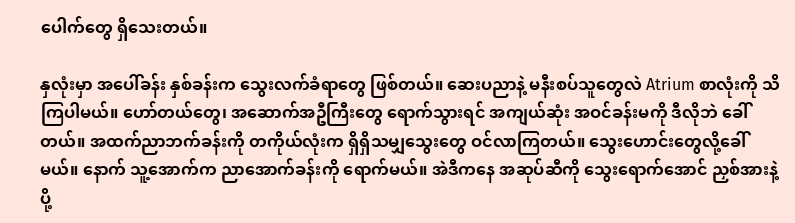ပေါက်တွေ ရှိသေးတယ်။

နှလုံးမှာ အပေါ်ခန်း နှစ်ခန်းက သွေးလက်ခံရာတွေ ဖြစ်တယ်။ ဆေးပညာနဲ့ မနီးစပ်သူတွေလဲ Atrium စာလုံးကို သိကြပါမယ်။ ဟော်တယ်တွေ၊ အဆောက်အဦကြီးတွေ ရောက်သွားရင် အကျယ်ဆုံး အဝင်ခန်းမကို ဒီလိုဘဲ ခေါ်တယ်။ အထက်ညာဘက်ခန်းကို တကိုယ်လုံးက ရှိရှိသမျှသွေးတွေ ဝင်လာကြတယ်။ သွေးဟောင်းတွေလို့ခေါ်မယ်။ နောက် သူ့အောက်က ညာအောက်ခန်းကို ရောက်မယ်။ အဲဒီကနေ အဆုပ်ဆီကို သွေးရောက်အောင် ညှစ်အားနဲ့ ပို့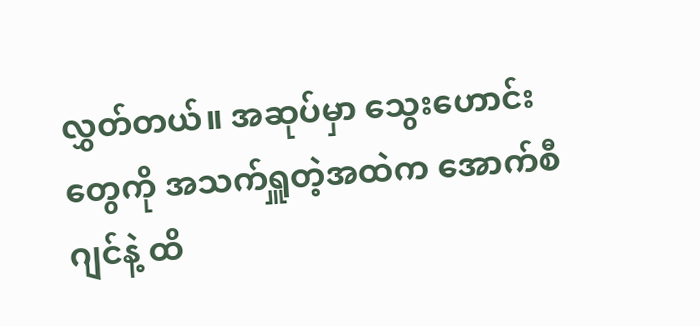လွှတ်တယ်။ အဆုပ်မှာ သွေးဟောင်းတွေကို အသက်ရှူတဲ့အထဲက အောက်စီဂျင်နဲ့ ထိ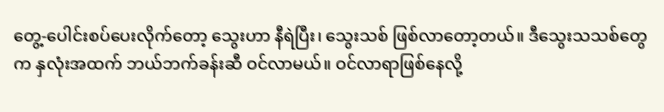တွေ့-ပေါင်းစပ်ပေးလိုက်တော့ သွေးဟာ နီရဲပြီး၊ သွေးသစ် ဖြစ်လာတော့တယ်။ ဒီသွေးသသစ်တွေက နှလုံးအထက် ဘယ်ဘက်ခန်းဆီ ဝင်လာမယ်။ ဝင်လာရာဖြစ်နေလို့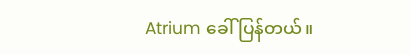Atrium ခေါ်ပြန်တယ်။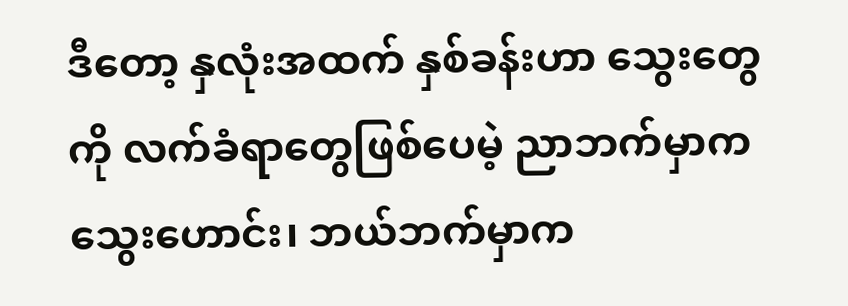ဒီတော့ နှလုံးအထက် နှစ်ခန်းဟာ သွေးတွေကို လက်ခံရာတွေဖြစ်ပေမဲ့ ညာဘက်မှာက သွေးဟောင်း၊ ဘယ်ဘက်မှာက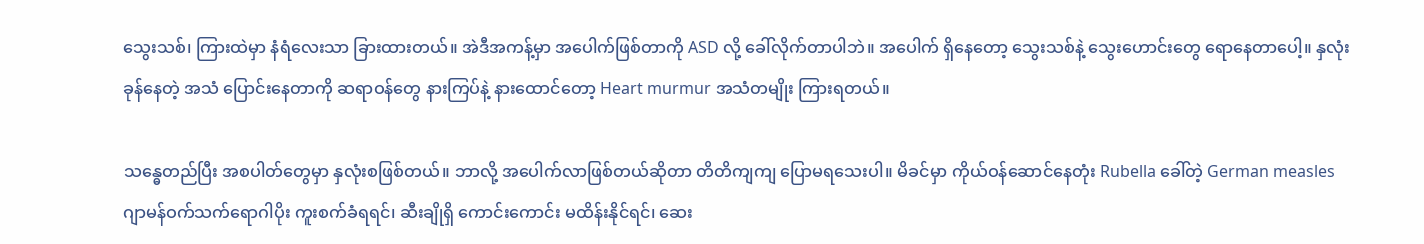သွေးသစ်၊ ကြားထဲမှာ နံရံလေးသာ ခြားထားတယ်။ အဲဒီအကန့်မှာ အပေါက်ဖြစ်တာကို ASD လို့ ခေါ်လိုက်တာပါဘဲ။ အပေါက် ရှိနေတော့ သွေးသစ်နဲ့ သွေးဟောင်းတွေ ရောနေတာပေါ့။ နှလုံးခုန်နေတဲ့ အသံ ပြောင်းနေတာကို ဆရာဝန်တွေ နားကြပ်နဲ့ နားထောင်တော့ Heart murmur အသံတမျိုး ကြားရတယ်။

သန္ဓေတည်ပြီး အစပါတ်တွေမှာ နှလုံးစဖြစ်တယ်။ ဘာလို့ အပေါက်လာဖြစ်တယ်ဆိုတာ တိတိကျကျ ပြောမရသေးပါ။ မိခင်မှာ ကိုယ်ဝန်ဆောင်နေတုံး Rubella ခေါ်တဲ့ German measles ဂျာမန်ဝက်သက်ရောဂါပိုး ကူးစက်ခံရရင်၊ ဆီးချိုရှိ ကောင်းကောင်း မထိန်းနိုင်ရင်၊ ဆေး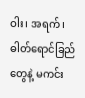ဝါး၊ အရက်၊ ဓါတ်ရောင်ခြည်တွေနဲ့ မကင်း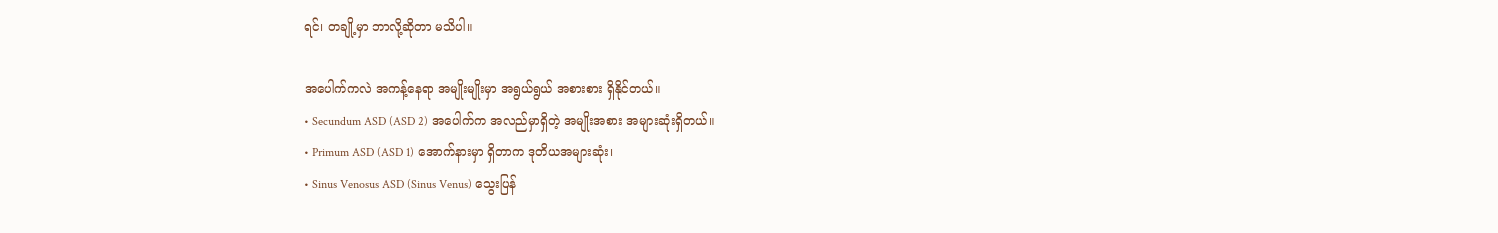ရင်၊ တချို့မှာ ဘာလို့ဆိုတာ မသိပါ။

အပေါက်ကလဲ အကန့်နေရာ အမျိုးမျိုးမှာ အရွယ်ရွယ် အစားစား ရှိနိုင်တယ်။
• Secundum ASD (ASD 2) အပေါက်က အလည်မှာရှိတဲ့ အမျိုးအစား အများဆုံးရှိတယ်။
• Primum ASD (ASD 1) အောက်နားမှာ ရှိတာက ဒုတိယအများဆုံး၊
• Sinus Venosus ASD (Sinus Venus) သွေးပြန်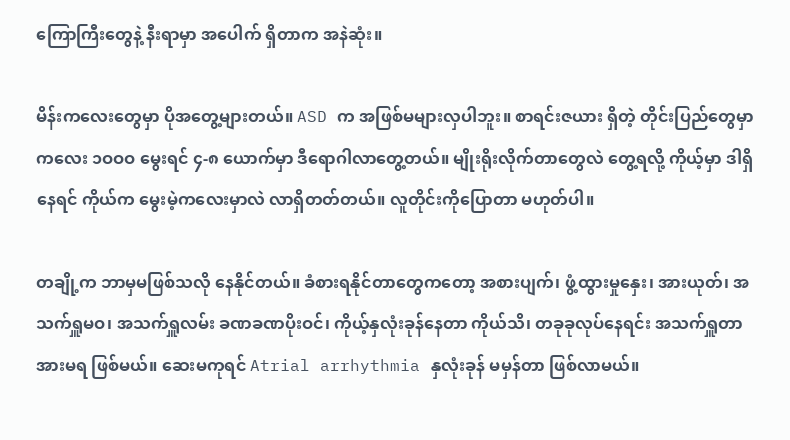ကြောကြီးတွေနဲ့ နီးရာမှာ အပေါက် ရှိတာက အနဲဆုံး။

မိန်းကလေးတွေမှာ ပိုအတွေ့များတယ်။ ASD က အဖြစ်မများလှပါဘူး။ စာရင်းဇယား ရှိတဲ့ တိုင်းပြည်တွေမှာ ကလေး ၁ဝဝဝ မွေးရင် ၄-၈ ယောက်မှာ ဒီရောဂါလာတွေ့တယ်။ မျိုးရိုးလိုက်တာတွေလဲ တွေ့ရလို့ ကိုယ့်မှာ ဒါရှိနေရင် ကိုယ်က မွေးမဲ့ကလေးမှာလဲ လာရှိတတ်တယ်။ လူတိုင်းကိုပြောတာ မဟုတ်ပါ။

တချို့က ဘာမှမဖြစ်သလို နေနိုင်တယ်။ ခံစားရနိုင်တာတွေကတော့ အစားပျက်၊ ဖွံ့ထွားမှုနှေး၊ အားယုတ်၊ အသက်ရှူမဝ၊ အသက်ရှူလမ်း ခဏခဏပိုးဝင်၊ ကိုယ့်နှလုံးခုန်နေတာ ကိုယ်သိ၊ တခုခုလုပ်နေရင်း အသက်ရှူတာအားမရ ဖြစ်မယ်။ ဆေးမကုရင် Atrial arrhythmia နှလုံးခုန် မမှန်တာ ဖြစ်လာမယ်။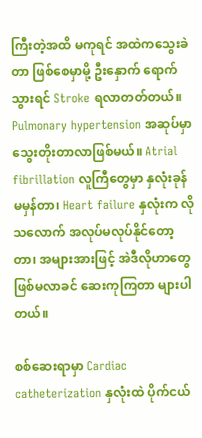ကြီးတဲ့အထိ မကုရင် အထဲကသွေးခဲတာ ဖြစ်စေမှာမို့ ဦးနှောက် ရောက်သွားရင် Stroke ရလာတတ်တယ်။ Pulmonary hypertension အဆုပ်မှာ သွေးတိုးတာလာဖြစ်မယ်။ Atrial fibrillation လူကြီတွေမှာ နှလုံးခုန် မမှန်တာ၊ Heart failure နှလုံးက လိုသလောက် အလုပ်မလုပ်နိုင်တော့တာ၊ အများအားဖြင့် အဲဒီလိုဟာတွေ ဖြစ်မလာခင် ဆေးကုကြတာ များပါတယ်။

စစ်ဆေးရာမှာ Cardiac catheterization နှလုံးထဲ ပိုက်ငယ်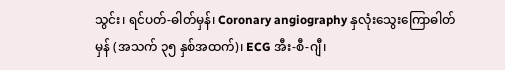သွင်း၊ ရင်ပတ်-ဓါတ်မှန်၊ Coronary angiography နှလုံးသွေးကြောဓါတ်မှန် (အသက် ၃၅ နှစ်အထက်)၊ ECG အီး-စီ-ဂျီ၊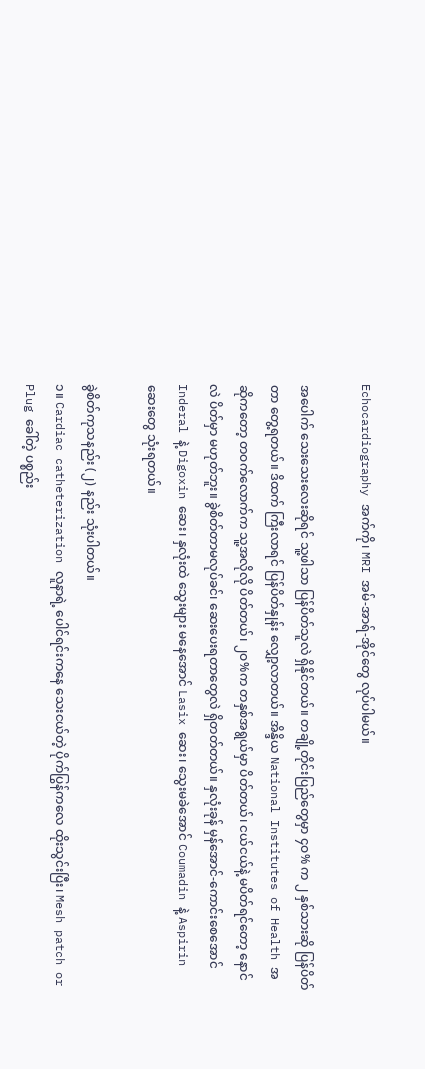Echocardiography အက်ကို၊ MRI အမ်-အာရ်-အိုင်တွေ လုပ်ပါမယ်။

အပေါက် သေးသေးလေးဆိုရင် သူ့ဖါသာ ပြန်ပိတ်သူလဲ ရှိနိုင်တယ်။ တချို့တိုင်းပြည်တွေမှာ ၄ဝ% က ၂ နှစ်သားဆို ပြန်ပိတ်တာ တွေ့ရတယ်။ ဒိထက် ကြီးလာရင် ပြန်ပိတ်နှုန်း လျှော့လာတယ်။ အိန္ဒိယ National Institutes of Health အဆိုကတော့ တဝက်လောက်က သူ့အလိုလို ပိတ်တယ်၊ ၂ဝ%က တနှစ်အရွယ်မှာ ပိတ်တယ်၊ ငယ်ငယ်နဲ့ မပိတ်ရင်တော့ နောင်လဲ ပိတ်မှာ မဟုတ်ဘူး။ ခွဲစိတ်တာမလုပ်ခင်၊ ဆေးပေးရတာတွေလဲ ရှိတတ်တယ်။ နှလုံးခုန် မှန်အောင်-ကောင်းစေအောင် Inderal နဲ့ Digoxin ဆေး၊ နှလုံးထဲ သွေးများ မနေအောင် Lasix ဆေး၊ သွေးမခဲအောင် Coumadin နဲ့ Aspirin ဆေးတွေ သုံးရတယ်။

ခွဲစိတ်ကုသနည်း (၂) နည်း သုံးပါတယ်။
၁။ Cardiac catheterization လူနာရဲ့ ပေါင်ရင်းကနေ သေးငယ်တဲ့ ပိုက်ပြွန်ကလေ ထိုးသွင်းပြီး၊ Mesh patch or Plug ခေါ်တဲ့ ပစ္စည်း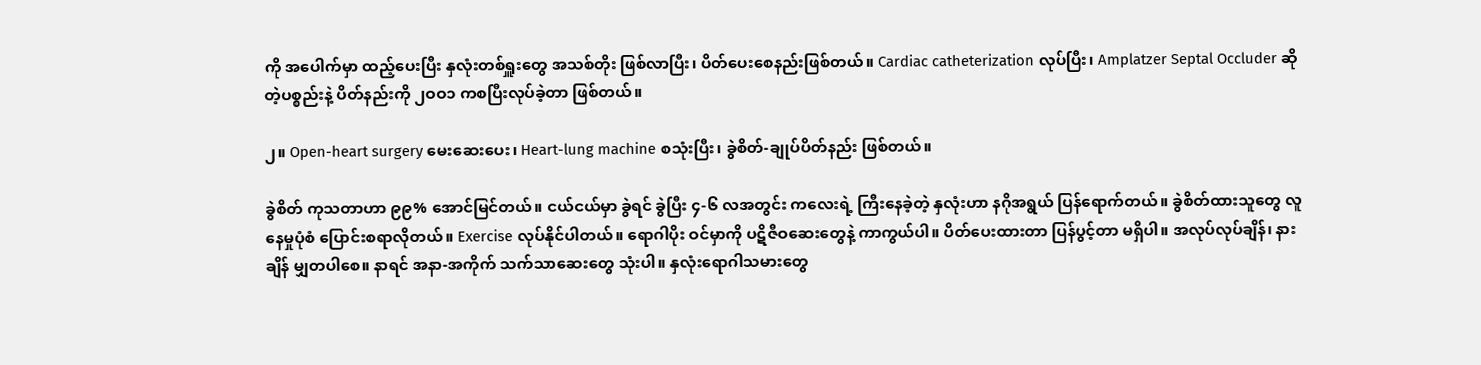ကို အပေါက်မှာ ထည့်ပေးပြီး နှလုံးတစ်ရှူးတွေ အသစ်တိုး ဖြစ်လာပြီး၊ ပိတ်ပေးစေနည်းဖြစ်တယ်။ Cardiac catheterization လုပ်ပြီး၊ Amplatzer Septal Occluder ဆိုတဲ့ပစ္စည်းနဲ့ ပိတ်နည်းကို ၂ဝဝ၁ ကစပြီးလုပ်ခဲ့တာ ဖြစ်တယ်။

၂။ Open-heart surgery မေးဆေးပေး၊ Heart-lung machine စသုံးပြီး၊ ခွဲစိတ်-ချုပ်ပိတ်နည်း ဖြစ်တယ်။

ခွဲစိတ် ကုသတာဟာ ၉၉% အောင်မြင်တယ်။ ငယ်ငယ်မှာ ခွဲရင် ခွဲပြီး ၄-၆ လအတွင်း ကလေးရဲ့ ကြီးနေခဲ့တဲ့ နှလုံးဟာ နဂိုအရွယ် ပြန်ရောက်တယ်။ ခွဲစိတ်ထားသူတွေ လူနေမှုပုံစံ ပြောင်းစရာလိုတယ်။ Exercise လုပ်နိုင်ပါတယ်။ ရောဂါပိုး ဝင်မှာကို ပဋိဇီဝဆေးတွေနဲ့ ကာကွယ်ပါ။ ပိတ်ပေးထားတာ ပြန်ပွင့်တာ မရှိပါ။ အလုပ်လုပ်ချိန်၊ နားချိန် မျှတပါစေ။ နာရင် အနာ-အကိုက် သက်သာဆေးတွေ သုံးပါ။ နှလုံးရောဂါသမားတွေ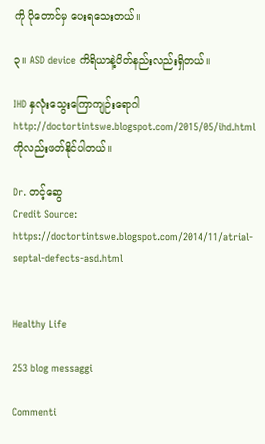ကို ပိုတောင်မှ ပေးရသေးတယ်။

၃။ ASD device ကိရိယာနဲ့ပိတ်နည်းလည်းရှိတယ်။

IHD နှလုံးသွေးကြောကျဉ်းရောဂါ http://doctortintswe.blogspot.com/2015/05/ihd.html ကိုလည်းဖတ်နိုင်ပါတယ်။

Dr. တင့်ဆွေ
Credit Source: https://doctortintswe.blogspot.com/2014/11/atrial-septal-defects-asd.html


Healthy Life

253 blog messaggi

Commenti